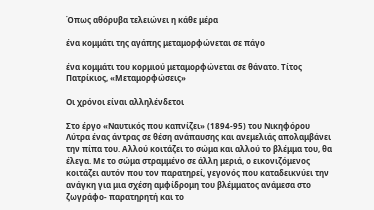Όπως αθόρυβα τελειώνει η κάθε μέρα

ένα κομμάτι της αγάπης μεταμορφώνεται σε πάγο

ένα κομμάτι του κορμιού μεταμορφώνεται σε θάνατο. Τίτος Πατρίκιος, «Μεταμορφώσεις»

Οι χρόνοι είναι αλληλένδετοι

Στο έργο «Ναυτικός που καπνίζει» (1894-95) του Νικηφόρου Λύτρα ένας άντρας σε θέση ανάπαυσης και ανεμελιάς απολαμβάνει την πίπα του. Αλλού κοιτάζει το σώμα και αλλού το βλέμμα του, θα έλεγα. Με το σώμα στραμμένο σε άλλη μεριά, ο εικονιζόμενος κοιτάζει αυτόν που τον παρατηρεί, γεγονός που καταδεικνύει την ανάγκη για μια σχέση αμφίδρομη του βλέμματος ανάμεσα στο ζωγράφο- παρατηρητή και το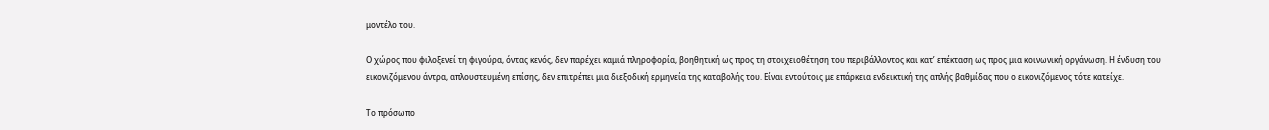μοντέλο του.

Ο χώρος που φιλοξενεί τη φιγούρα, όντας κενός, δεν παρέχει καμιά πληροφορία, βοηθητική ως προς τη στοιχειοθέτηση του περιβάλλοντος και κατ’ επέκταση ως προς μια κοινωνική οργάνωση. Η ένδυση του εικονιζόμενου άντρα, απλουστευμένη επίσης, δεν επιτρέπει μια διεξοδική ερμηνεία της καταβολής του. Είναι εντούτοις με επάρκεια ενδεικτική της απλής βαθμίδας που ο εικονιζόμενος τότε κατείχε.

Το πρόσωπο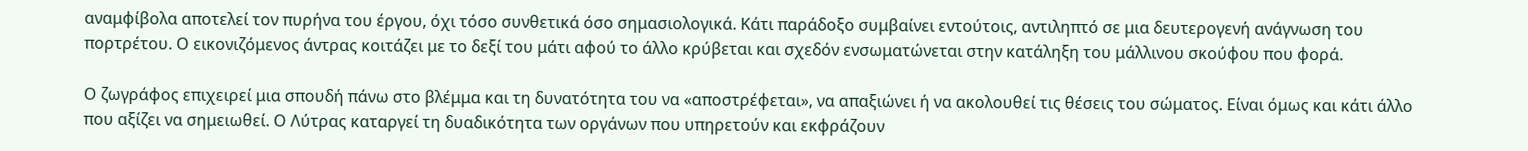αναμφίβολα αποτελεί τον πυρήνα του έργου, όχι τόσο συνθετικά όσο σημασιολογικά. Κάτι παράδοξο συμβαίνει εντούτοις, αντιληπτό σε μια δευτερογενή ανάγνωση του πορτρέτου. Ο εικονιζόμενος άντρας κοιτάζει με το δεξί του μάτι αφού το άλλο κρύβεται και σχεδόν ενσωματώνεται στην κατάληξη του μάλλινου σκούφου που φορά.

Ο ζωγράφος επιχειρεί μια σπουδή πάνω στο βλέμμα και τη δυνατότητα του να «αποστρέφεται», να απαξιώνει ή να ακολουθεί τις θέσεις του σώματος. Είναι όμως και κάτι άλλο που αξίζει να σημειωθεί. Ο Λύτρας καταργεί τη δυαδικότητα των οργάνων που υπηρετούν και εκφράζουν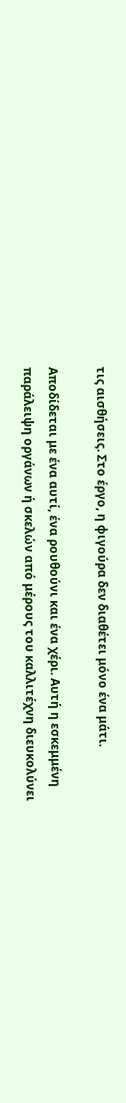τις αισθήσεις. Στο έργο, η φιγούρα δεν διαθέτει μόνο ένα μάτι.

Αποδίδεται με ένα αυτί, ένα ρουθούνι και ένα χέρι. Αυτή η εσκεμμένη παράλειψη οργάνων ή σκελών από μέρους του καλλιτέχνη διευκολύνει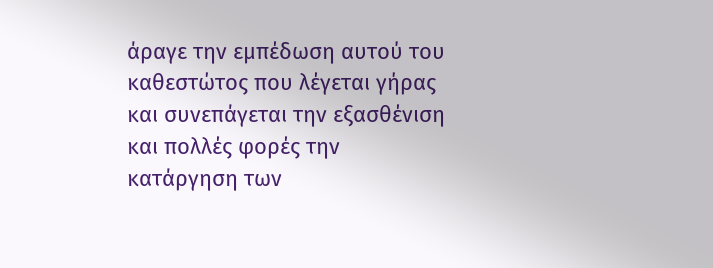άραγε την εμπέδωση αυτού του καθεστώτος που λέγεται γήρας και συνεπάγεται την εξασθένιση και πολλές φορές την κατάργηση των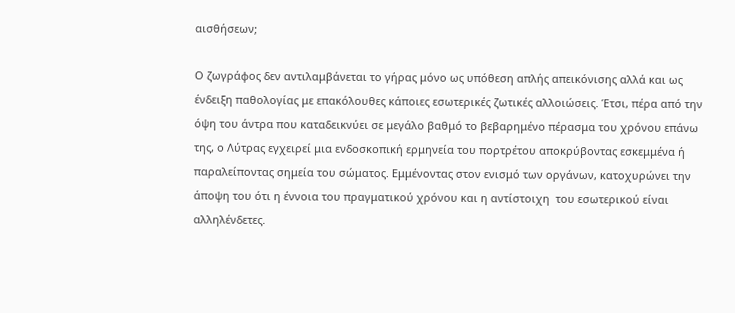αισθήσεων;

Ο ζωγράφος δεν αντιλαμβάνεται το γήρας μόνο ως υπόθεση απλής απεικόνισης αλλά και ως ένδειξη παθολογίας με επακόλουθες κάποιες εσωτερικές ζωτικές αλλοιώσεις. Έτσι, πέρα από την όψη του άντρα που καταδεικνύει σε μεγάλο βαθμό το βεβαρημένο πέρασμα του χρόνου επάνω της, ο Λύτρας εγχειρεί μια ενδοσκοπική ερμηνεία του πορτρέτου αποκρύβοντας εσκεμμένα ή παραλείποντας σημεία του σώματος. Εμμένοντας στον ενισμό των οργάνων, κατοχυρώνει την άποψη του ότι η έννοια του πραγματικού χρόνου και η αντίστοιχη  του εσωτερικού είναι αλληλένδετες.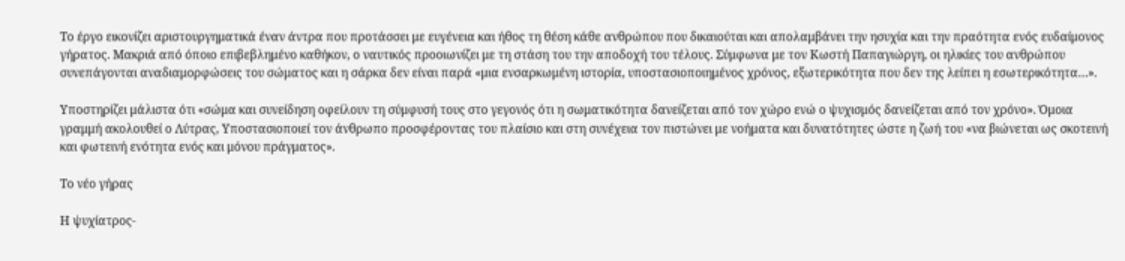Το έργο εικονίζει αριστουργηματικά έναν άντρα που προτάσσει με ευγένεια και ήθος τη θέση κάθε ανθρώπου που δικαιούται και απολαμβάνει την ησυχία και την πραότητα ενός ευδαίμονος γήρατος. Μακριά από όποιο επιβεβλημένο καθήκον, ο ναυτικός προοιωνίζει με τη στάση του την αποδοχή του τέλους. Σύμφωνα με τον Κωστή Παπαγιώργη, οι ηλικίες του ανθρώπου συνεπάγονται αναδιαμορφώσεις του σώματος και η σάρκα δεν είναι παρά «μια ενσαρκωμένη ιστορία, υποστασιοποιημένος χρόνος, εξωτερικότητα που δεν της λείπει η εσωτερικότητα…».

Υποστηρίζει μάλιστα ότι «σώμα και συνείδηση οφείλουν τη σύμφυσή τους στο γεγονός ότι η σωματικότητα δανείζεται από τον χώρο ενώ ο ψυχισμός δανείζεται από τον χρόνο». Όμοια γραμμή ακολουθεί ο Λύτρας, Υποστασιοποιεί τον άνθρωπο προσφέροντας του πλαίσιο και στη συνέχεια τον πιστώνει με νοήματα και δυνατότητες ώστε η ζωή του «να βιώνεται ως σκοτεινή και φωτεινή ενότητα ενός και μόνου πράγματος».

Το νέο γήρας

Η ψυχίατρος-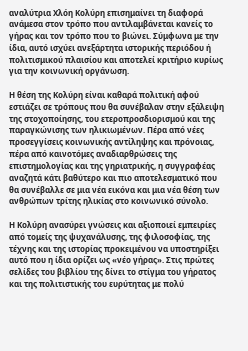αναλύτρια Χλόη Κολύρη επισημαίνει τη διαφορά ανάμεσα στον τρόπο που αντιλαμβάνεται κανείς το γήρας και τον τρόπο που το βιώνει. Σύμφωνα με την ίδια, αυτό ισχύει ανεξάρτητα ιστορικής περιόδου ή πολιτισμικού πλαισίου και αποτελεί κριτήριο κυρίως για την κοινωνική οργάνωση.

Η θέση της Κολύρη είναι καθαρά πολιτική αφού εστιάζει σε τρόπους που θα συνέβαλαν στην εξάλειψη της στοχοποίησης, του ετεροπροσδιορισμού και της παραγκώνισης των ηλικιωμένων. Πέρα από νέες προσεγγίσεις κοινωνικής αντίληψης και πρόνοιας, πέρα από καινοτόμες αναδιαρθρώσεις της επιστημολογίας και της γηριατρικής, η συγγραφέας αναζητά κάτι βαθύτερο και πιο αποτελεσματικό που θα συνέβαλλε σε μια νέα εικόνα και μια νέα θέση των ανθρώπων τρίτης ηλικίας στο κοινωνικό σύνολο.

Η Κολύρη ανασύρει γνώσεις και αξιοποιεί εμπειρίες από τομείς της ψυχανάλυσης, της φιλοσοφίας, της τέχνης και της ιστορίας προκειμένου να υποστηρίξει αυτό που η ίδια ορίζει ως «νέο γήρας». Στις πρώτες σελίδες του βιβλίου της δίνει το στίγμα του γήρατος και της πολιτιστικής του ευρύτητας με πολύ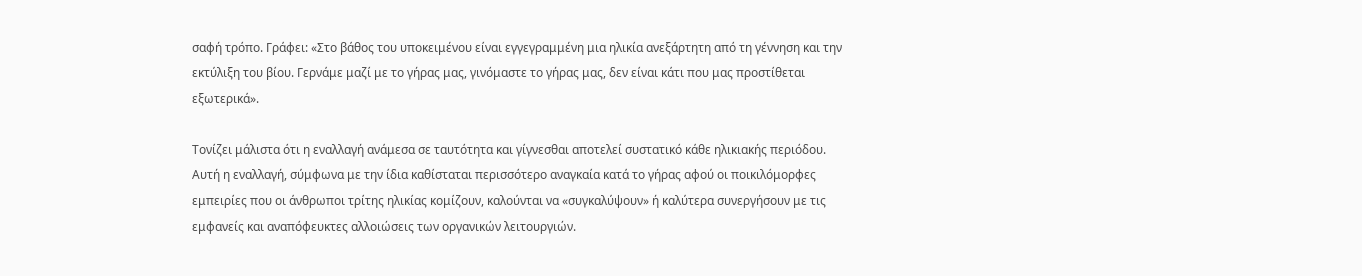σαφή τρόπο. Γράφει: «Στο βάθος του υποκειμένου είναι εγγεγραμμένη μια ηλικία ανεξάρτητη από τη γέννηση και την εκτύλιξη του βίου. Γερνάμε μαζί με το γήρας μας, γινόμαστε το γήρας μας, δεν είναι κάτι που μας προστίθεται εξωτερικά».

Τονίζει μάλιστα ότι η εναλλαγή ανάμεσα σε ταυτότητα και γίγνεσθαι αποτελεί συστατικό κάθε ηλικιακής περιόδου. Αυτή η εναλλαγή, σύμφωνα με την ίδια καθίσταται περισσότερο αναγκαία κατά το γήρας αφού οι ποικιλόμορφες εμπειρίες που οι άνθρωποι τρίτης ηλικίας κομίζουν, καλούνται να «συγκαλύψουν» ή καλύτερα συνεργήσουν με τις εμφανείς και αναπόφευκτες αλλοιώσεις των οργανικών λειτουργιών.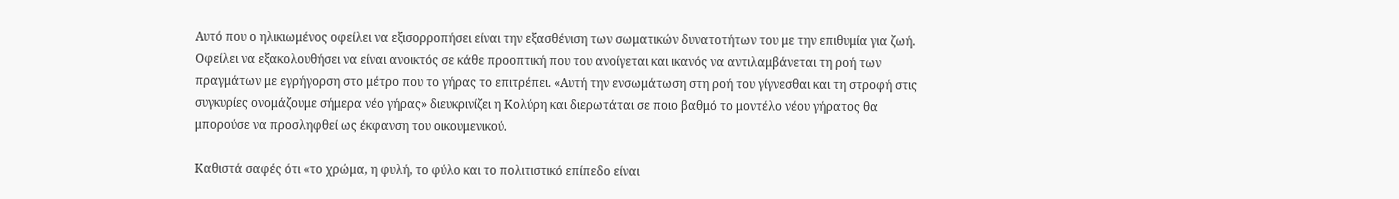Αυτό που ο ηλικιωμένος οφείλει να εξισορροπήσει είναι την εξασθένιση των σωματικών δυνατοτήτων του με την επιθυμία για ζωή. Οφείλει να εξακολουθήσει να είναι ανοικτός σε κάθε προοπτική που του ανοίγεται και ικανός να αντιλαμβάνεται τη ροή των πραγμάτων με εγρήγορση στο μέτρο που το γήρας το επιτρέπει. «Αυτή την ενσωμάτωση στη ροή του γίγνεσθαι και τη στροφή στις συγκυρίες ονομάζουμε σήμερα νέο γήρας» διευκρινίζει η Κολύρη και διερωτάται σε ποιο βαθμό το μοντέλο νέου γήρατος θα μπορούσε να προσληφθεί ως έκφανση του οικουμενικού.

Καθιστά σαφές ότι «το χρώμα, η φυλή, το φύλο και το πολιτιστικό επίπεδο είναι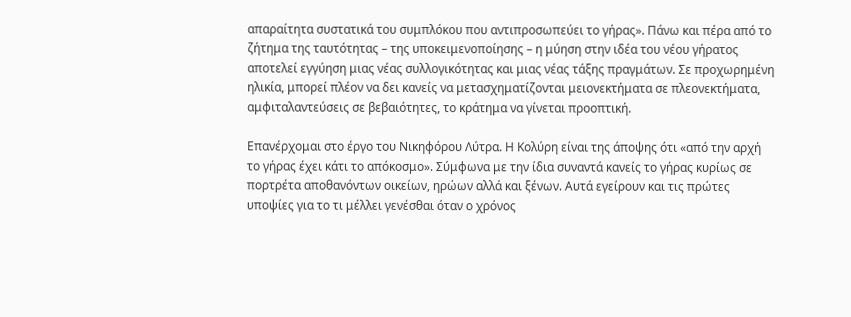απαραίτητα συστατικά του συμπλόκου που αντιπροσωπεύει το γήρας». Πάνω και πέρα από το ζήτημα της ταυτότητας – της υποκειμενοποίησης – η μύηση στην ιδέα του νέου γήρατος αποτελεί εγγύηση μιας νέας συλλογικότητας και μιας νέας τάξης πραγμάτων. Σε προχωρημένη ηλικία, μπορεί πλέον να δει κανείς να μετασχηματίζονται μειονεκτήματα σε πλεονεκτήματα, αμφιταλαντεύσεις σε βεβαιότητες, το κράτημα να γίνεται προοπτική.

Επανέρχομαι στο έργο του Νικηφόρου Λύτρα. Η Κολύρη είναι της άποψης ότι «από την αρχή το γήρας έχει κάτι το απόκοσμο». Σύμφωνα με την ίδια συναντά κανείς το γήρας κυρίως σε πορτρέτα αποθανόντων οικείων, ηρώων αλλά και ξένων. Αυτά εγείρουν και τις πρώτες υποψίες για το τι μέλλει γενέσθαι όταν ο χρόνος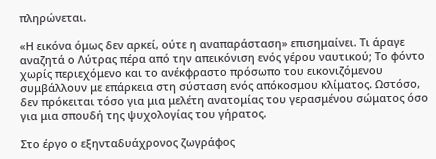πληρώνεται.

«Η εικόνα όμως δεν αρκεί, ούτε η αναπαράσταση» επισημαίνει. Τι άραγε αναζητά ο Λύτρας πέρα από την απεικόνιση ενός γέρου ναυτικού; Το φόντο χωρίς περιεχόμενο και το ανέκφραστο πρόσωπο του εικονιζόμενου συμβάλλουν με επάρκεια στη σύσταση ενός απόκοσμου κλίματος. Ωστόσο, δεν πρόκειται τόσο για μια μελέτη ανατομίας του γερασμένου σώματος όσο για μια σπουδή της ψυχολογίας του γήρατος.

Στο έργο ο εξηνταδυάχρονος ζωγράφος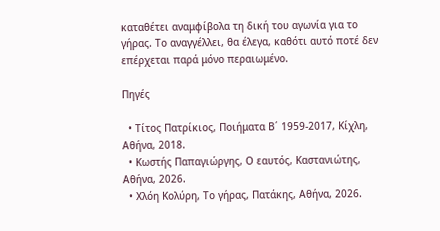καταθέτει αναμφίβολα τη δική του αγωνία για το γήρας. Το αναγγέλλει, θα έλεγα, καθότι αυτό ποτέ δεν επέρχεται παρά μόνο περαιωμένο.

Πηγές

  • Τίτος Πατρίκιος, Ποιήματα Β΄ 1959-2017, Κίχλη, Αθήνα, 2018.
  • Κωστής Παπαγιώργης, Ο εαυτός, Καστανιώτης, Αθήνα, 2026.
  • Χλόη Κολύρη, Το γήρας, Πατάκης, Αθήνα, 2026.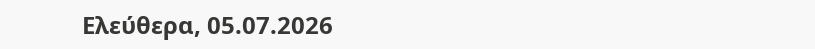Ελεύθερα, 05.07.2026